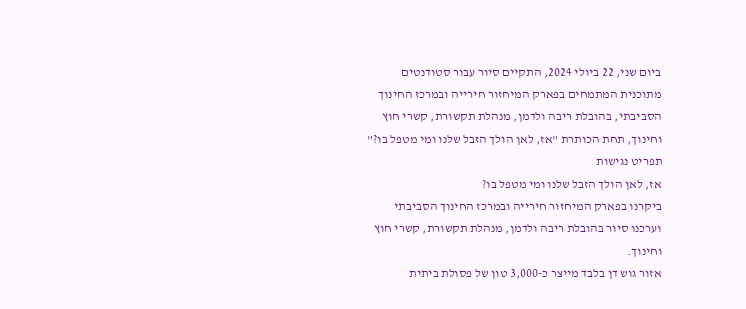ביום שני, 22 ביולי 2024, התקיים סיור עבור סטודנטים מתוכנית המתמחים בפארק המיחזור חירייה ובמרכז החינוך הסביבתי, בהובלת ריבה ולדמן, מנהלת תקשורת, קשרי חוץ וחינוך, תחת הכותרת "אז, לאן הולך הזבל שלנו ומי מטפל בו?"
תפריט נגישות
אז, לאן הולך הזבל שלנו ומי מטפל בו?
ביקרנו בפארק המיחזור חירייה ובמרכז החינוך הסביבתי וערכנו סיור בהובלת ריבה ולדמן, מנהלת תקשורת, קשרי חוץ וחינוך.
אזור גוש דן בלבד מייצר כ-3,000 טון של פסולת ביתית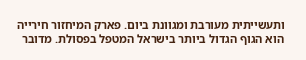ותעשייתית מעורבת ומגוונת ביום. פארק המיחזור חירייה הוא הגוף הגדול ביותר בישראל המטפל בפסולת. מדובר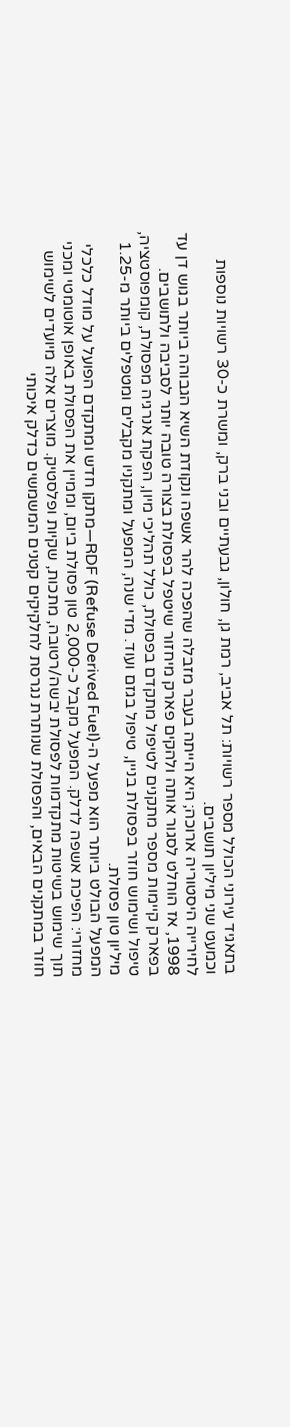בתאגיד עירוני הכולל מספר רשויות: תל אביב, רמת גן, חולון, גבעתיים ובני ברק, ומשרת כ-30 רשויות נוספות וכמעט שני מיליון תושבים.
לחירייה היסטוריה ארוכה; היא הייתה בעבר מזבלה שהפכה להר אשפה ונקודת השיא הגבוהה ביותר בגוש דן עד 1998, אז הוחלט לסגור אותה ולהקים פארק מיחזור שיטפל בפסולת בצורה טובה יותר לסביבה ולתושבים.
בפארק קיימות מספר מתקנים לטיפול מתקדם בפסולת, כולל תהליכי מיון, הפקת אנרגיה מפסולת, קומפוסטציה, טיפול ושימוש חוזר בפסולת בניין, טיפול בגזם ועוד. מדי שנה, המפעל ומתקניו מקבלים ומטפלים ביותר מ-1.25 מיליון טון פסולת.
המפעל הבולט ביותר הוא מפעל ה-RDF (Refuse Derived Fuel)—מתקן חדש ומתקדם הפועל על מודל כלכלי מחזורי: הפיכת אשפה לדלק. המפעל מקבל כ-2,000 טון פסולת ביום, וממיין את הפסולת באופן אוטומטי ומכני תוך שימוש בשיטות מתקדמות לפסולת יבשה/רטובה, מתכות, שקיות ופלסטיק. מוצרים אלה מיועדים לשימוש חוזר במתקנים הבאים, והפסולת שנותרת נגרסת לחלקיקים קטנים המשמשים כדלק איכותי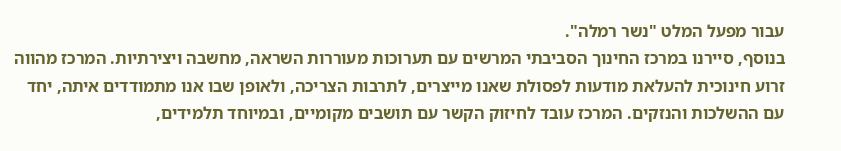עבור מפעל המלט "נשר רמלה".
בנוסף, סיירנו במרכז החינוך הסביבתי המרשים עם תערוכות מעוררות השראה, מחשבה ויצירתיות. המרכז מהווה זרוע חינוכית להעלאת מודעות לפסולת שאנו מייצרים, לתרבות הצריכה, ולאופן שבו אנו מתמודדים איתה, יחד עם ההשלכות והנזקים. המרכז עובד לחיזוק הקשר עם תושבים מקומיים, ובמיוחד תלמידים,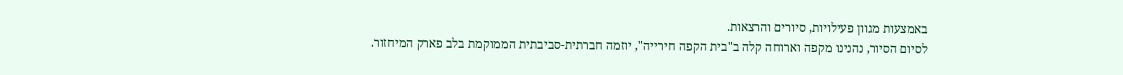באמצעות מגוון פעילויות, סיורים והרצאות.
לסיום הסיור, נהנינו מקפה וארוחה קלה ב"בית הקפה חירייה", יוזמה חברתית-סביבתית הממוקמת בלב פארק המיחזור.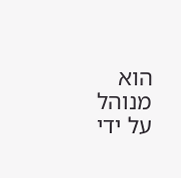הוא מנוהל על ידי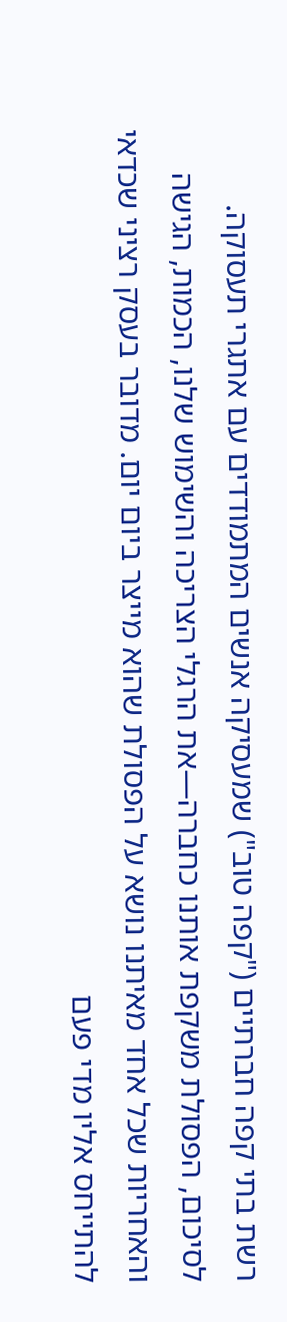רשת בתי קפה חברתיים ("קפה טוב") שמעסיקה אנשים המתמודדים עם אתגרי תעסוקה.
לסיכום, הפסולת משקפת אותנו כחברה—את הרגלי הצריכה והשימוש שלנו, הכמות, הגישה והאחריות שכל אחד מאיתנו נושא על הפסולת שהוא מייצר ביום יום. מדובר בעסק רציני שכדאי להתייחס אליו מדי פעם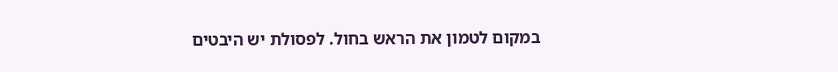במקום לטמון את הראש בחול. לפסולת יש היבטים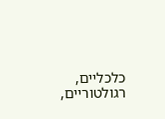כלכליים, רגולטוריים,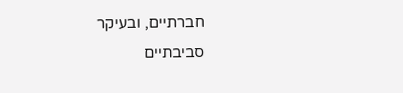חברתיים, ובעיקר סביבתיים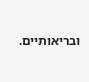ובריאותיים.